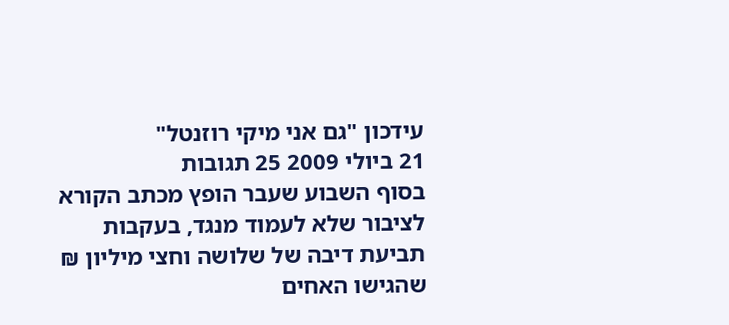עידכון "גם אני מיקי רוזנטל"
21 ביולי 2009 25 תגובות
בסוף השבוע שעבר הופץ מכתב הקורא לציבור שלא לעמוד מנגד, בעקבות תביעת דיבה של שלושה וחצי מיליון ₪ שהגישו האחים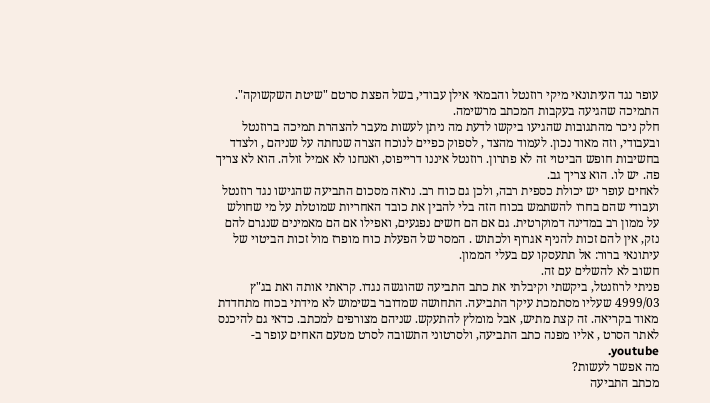עופר נגד העיתונאי מיקי רוזנטל והבמאי אילן עבודי, בשל הפצת סרטם "שיטת השקשוקה".
התמיכה שהגיעה בעקבות המכתב מרשימה.
חלק ניכר מהתגובות שהגיעו ביקשו לדעת מה ניתן לעשות מעבר להצהרת תמיכה ברוזנטל ובעבודי, וזה מאוד נכון. לעמוד מהצד , לספוק כפיים לנוכח הצרה שנחתה על שניהם , ולצדד בחשיבות חופש הביטוי זה לא פתרון. רוזנטל איננו דרייפוס, ואנחנו לא אמיל זולה. הוא לא צריך פה. יש לו. הוא צריך גב.
לאחים עופר יש יכולת כספית רבה, ולכן גם כוח רב. נראה מסכום התביעה שהגישו נגד רוזנטל ועבודי שהם בחרו להשתמש בכוח הזה בלי להבין את כובד האחריות שמוטלת על מי שחולש על ממון רב במדינה דמוקרטית. גם אם הם חשים נפגעים, ואפילו אם הם מאמינים שנגרם להם נזק, אין להם זכות להניף אגרוף ולכתוש . המסר של הפעלת כוח מופרז מול זכות הביטוי של עיתונאי ברור: אל תתעסקו עם בעלי הממון.
חשוב לא להשלים עם זה.
פניתי לרוזנטל, ביקשתי וקיבלתי את כתב התביעה שהוגשה נגדו. קראתי אותה ואת בג"ץ 4999/03 שעליו מסתמכת עיקר התביעה. התחושה שמדובר בשימוש לא מידתי בכוח מתחדדת מאוד בקריאה. זה קצת מתיש, אבל מומלץ להתעקש. שניהם מצורפים למכתב. כדאי גם להיכנס לאתר הסרט , אליו מפנה כתב התביעה, ולסרטוני התשובה לסרט מטעם האחים עופר ב- youtube.
מה אפשר לעשות?
מכתב התביעה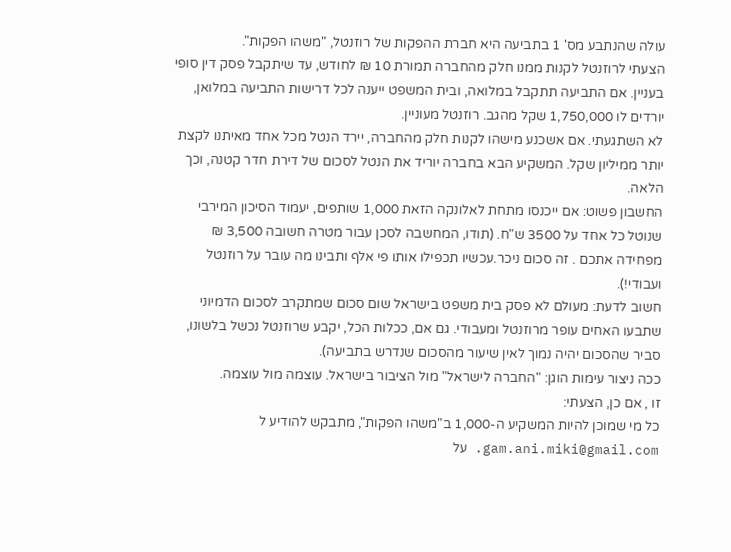עולה שהנתבע מס' 1 בתביעה היא חברת ההפקות של רוזנטל, "משהו הפקות".
הצעתי לרוזנטל לקנות ממנו חלק מהחברה תמורת 10 ₪ לחודש, עד שיתקבל פסק דין סופי בעניין. אם התביעה תתקבל במלואה, ובית המשפט ייענה לכל דרישות התביעה במלואן, יורדים לו 1,750,000 שקל מהגב. רוזנטל מעוניין.
לא השתגעתי. אם אשכנע מישהו לקנות חלק מהחברה, יירד הנטל מכל אחד מאיתנו לקצת יותר ממיליון שקל. המשקיע הבא בחברה יוריד את הנטל לסכום של דירת חדר קטנה, וכך הלאה.
החשבון פשוט: אם ייכנסו מתחת לאלונקה הזאת 1,000 שותפים, יעמוד הסיכון המירבי שנוטל כל אחד על 3500 ש"ח. (תודו, המחשבה לסכן עבור מטרה חשובה 3,500 ₪ מפחידה אתכם . זה סכום ניכר.עכשיו תכפילו אותו פי אלף ותבינו מה עובר על רוזנטל ועבודי!).
חשוב לדעת: מעולם לא פסק בית משפט בישראל שום סכום שמתקרב לסכום הדמיוני שתבעו האחים עופר מרוזנטל ומעבודי. גם אם, ככלות הכל, יקבע שרוזנטל נכשל בלשונו, סביר שהסכום יהיה נמוך לאין שיעור מהסכום שנדרש בתביעה).
ככה ניצור עימות הוגן: "החברה לישראל" מול הציבור בישראל. עוצמה מול עוצמה.
זו , אם כן, הצעתי:
כל מי שמוכן להיות המשקיע ה-1,000 ב"משהו הפקות", מתבקש להודיע ל gam.ani.miki@gmail.com. על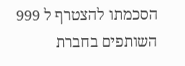הסכמתו להצטרף ל 999 השותפים בחברת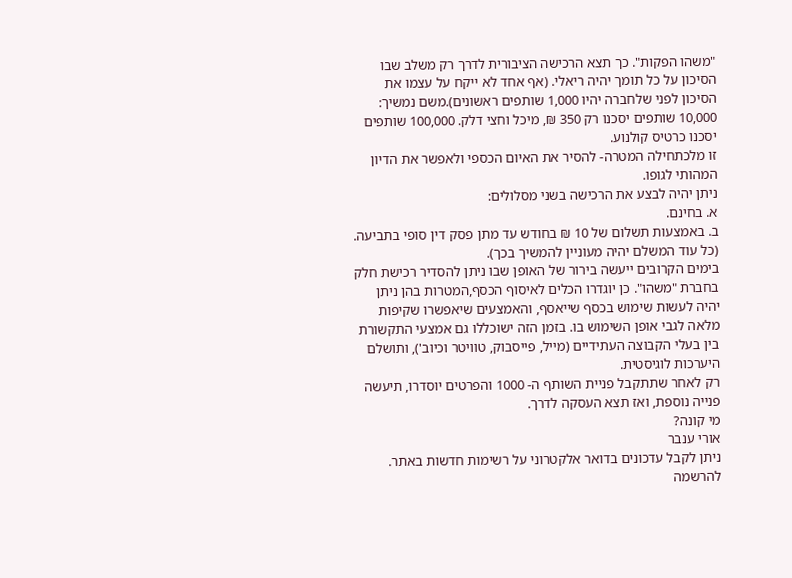"משהו הפקות". כך תצא הרכישה הציבורית לדרך רק משלב שבו הסיכון על כל תומך יהיה ריאלי. (אף אחד לא ייקח על עצמו את הסיכון לפני שלחברה יהיו 1,000 שותפים ראשונים).משם נמשיך: 10,000 שותפים יסכנו רק 350 ₪, מיכל וחצי דלק. 100,000 שותפים יסכנו כרטיס קולנוע.
זו מלכתחילה המטרה- להסיר את האיום הכספי ולאפשר את הדיון המהותי לגופו.
ניתן יהיה לבצע את הרכישה בשני מסלולים:
א. בחינם.
ב. באמצעות תשלום של 10 ₪ בחודש עד מתן פסק דין סופי בתביעה. (כל עוד המשלם יהיה מעוניין להמשיך בכך).
בימים הקרובים ייעשה בירור של האופן שבו ניתן להסדיר רכישת חלק בחברת "משהו". כן יוגדרו הכלים לאיסוף הכסף,המטרות בהן ניתן יהיה לעשות שימוש בכסף שייאסף, והאמצעים שיאפשרו שקיפות מלאה לגבי אופן השימוש בו. בזמן הזה ישוכללו גם אמצעי התקשורת בין בעלי הקבוצה העתידיים (מייל, פייסבוק, טוויטר וכיוב'), ותושלם היערכות לוגיסטית.
רק לאחר שתתקבל פניית השותף ה- 1000 והפרטים יוסדרו, תיעשה פנייה נוספת, ואז תצא העסקה לדרך.
מי קונה?
אורי ענבר
ניתן לקבל עדכונים בדואר אלקטרוני על רשימות חדשות באתר. להרשמה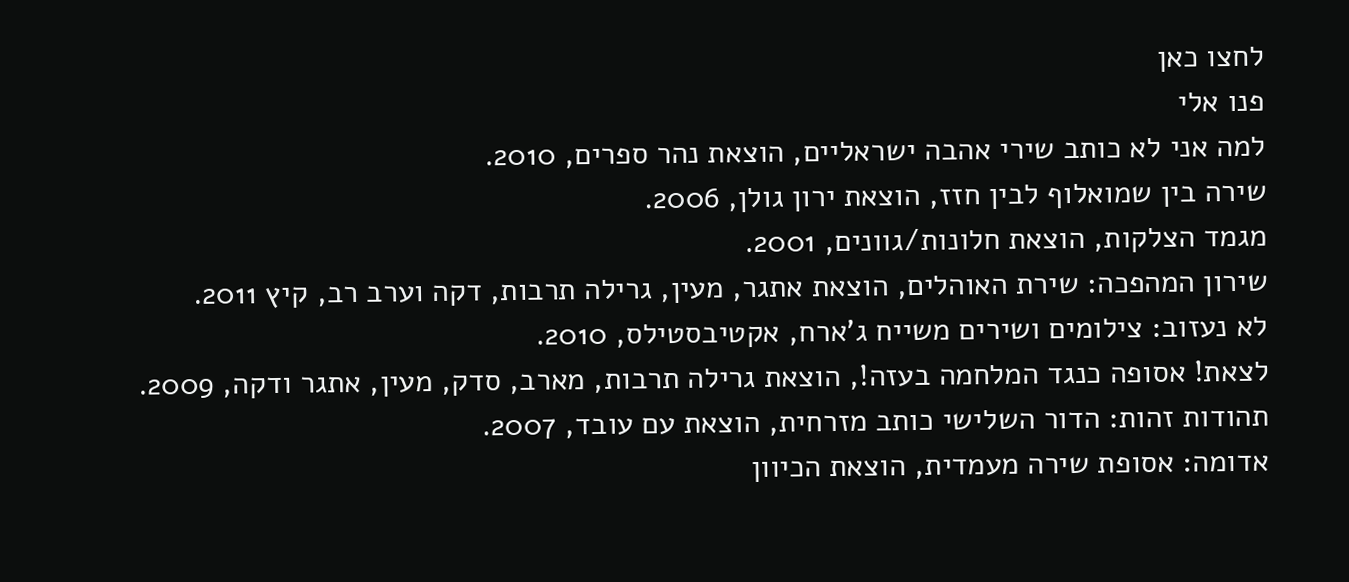לחצו כאן
פנו אלי
למה אני לא כותב שירי אהבה ישראליים, הוצאת נהר ספרים, 2010.
שירה בין שמואלוף לבין חזז, הוצאת ירון גולן, 2006.
מגמד הצלקות, הוצאת חלונות/גוונים, 2001.
שירון המהפכה: שירת האוהלים, הוצאת אתגר, מעין, גרילה תרבות, דקה וערב רב, קיץ 2011.
לא נעזוב: צילומים ושירים משייח ג'ארח, אקטיבסטילס, 2010.
לצאת! אסופה כנגד המלחמה בעזה!, הוצאת גרילה תרבות, מארב, סדק, מעין, אתגר ודקה, 2009.
תהודות זהות: הדור השלישי כותב מזרחית, הוצאת עם עובד, 2007.
אדומה: אסופת שירה מעמדית, הוצאת הכיוון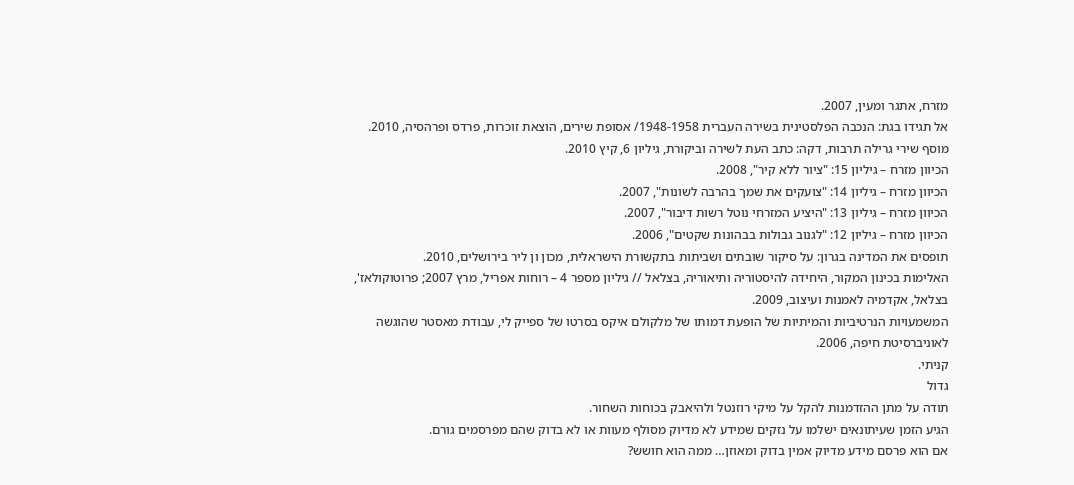מזרח, אתגר ומעין, 2007.
אל תגידו בגת: הנכבה הפלסטינית בשירה העברית 1948-1958/ אסופת שירים, הוצאת זוכרות, פרדס ופרהסיה, 2010.
מוסף שירי גרילה תרבות, דקה: כתב העת לשירה וביקורת, גיליון 6, קיץ 2010.
הכיוון מזרח – גיליון 15: "ציור ללא קיר", 2008.
הכיוון מזרח – גיליון 14: "צועקים את שמך בהרבה לשונות", 2007.
הכיוון מזרח – גיליון 13: "היציע המזרחי נוטל רשות דיבור", 2007.
הכיוון מזרח – גיליון 12: "לגנוב גבולות בבהונות שקטים", 2006.
תופסים את המדינה בגרון: על סיקור שובתים ושביתות בתקשורת הישראלית, מכון ון ליר בירושלים, 2010.
האלימות בכינון המקור, היחידה להיסטוריה ותיאוריה, בצלאל // גיליון מספר 4 – רוחות אפריל, מרץ 2007; פרוטוקולאז', בצלאל, אקדמיה לאמנות ועיצוב, 2009.
המשמעויות הנרטיביות והמיתיות של הופעת דמותו של מלקולם איקס בסרטו של ספייק לי, עבודת מאסטר שהוגשה לאוניברסיטת חיפה, 2006.
קניתי.
גדול
תודה על מתן ההזדמנות להקל על מיקי רוזנטל ולהיאבק בכוחות השחור.
הגיע הזמן שעיתונאים ישלמו על נזקים שמידע לא מדיוק מסולף מעוות או לא בדוק שהם מפרסמים גורם.
אם הוא פרסם מידע מדיוק אמין בדוק ומאוזן… ממה הוא חושש?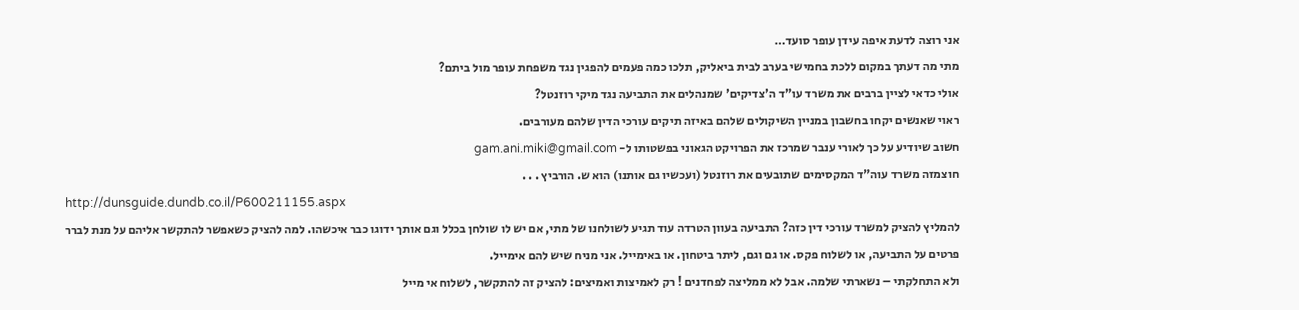אני רוצה לדעת איפה עידן עופר סועד…
מתי מה דעתך במקום ללכת בחמישי בערב לבית ביאליק, תלכו כמה פעמים להפגין נגד משפחת עופר מול ביתם?
אולי כדאי לציין ברבים את משרד עו"ד ה'צדיקים' שמנהלים את התביעה נגד מיקי רוזנטל?
ראוי שאנשים יקחו בחשבון במניין השיקולים שלהם באיזה תיקים עורכי הדין שלהם מעורבים.
חשוב שיודיע על כך לאורי ענבר שמרכז את הפרויקט הגאוני בפשטותו ל- gam.ani.miki@gmail.com
חוצמזה משרד עוה"ד המקסימים שתובעים את רוזנטל (ועכשיו גם אותנו) הוא ש. הורביץ . . .
http://dunsguide.dundb.co.il/P600211155.aspx
להמליץ להציק למשרד עורכי דין כזה? התביעה בעוון הטרדה עוד תגיע לשולחנו של מתי, אם יש לו שולחן בכלל וגם אותך ידוגו כבר איכשהו. למה להציק כשאפשר להתקשר אליהם על מנת לברר פרטים על התביעה, או לשלוח פקס. או גם וגם, ליתר ביטחון. או באימייל. אני מניח שיש להם אימייל.
ולא התחלקתי – נשארתי שלמה. אבל לא ממליצה לפחדנים ! רק לאמיצות ואמיצים: להציק זה להתקשר, לשלוח אי מייל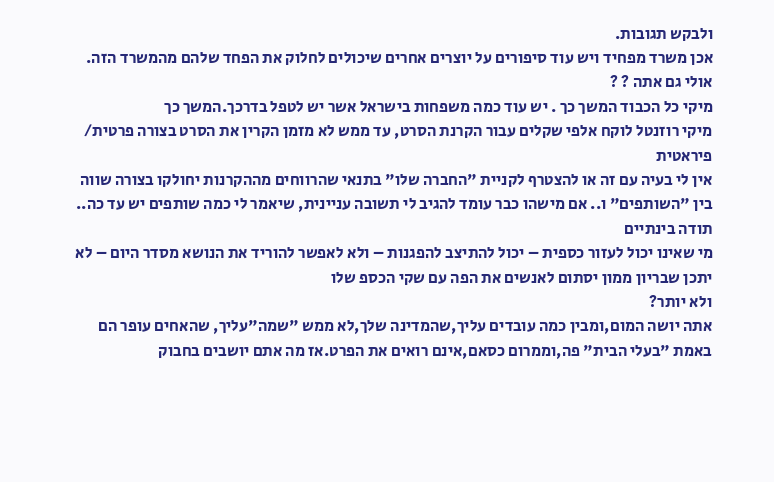ולבקש תגובות.
אכן משרד מפחיד ויש עוד סיפורים על יוצרים אחרים שיכולים לחלוק את הפחד שלהם מהמשרד הזה. אולי גם אתה ? ?
מיקי כל הכבוד המשך כך . יש עוד כמה משפחות בישראל אשר יש לטפל בדרכך.המשך כך
מיקי רוזנטל לוקח אלפי שקלים עבור הקרנת הסרט, עד ממש לא מזמן הקרין את הסרט בצורה פרטית/ פיראטית
אין לי בעיה עם זה או להצטרף לקניית "החברה שלו" בתנאי שהרווחים מההקרנות יחולקו בצורה שווה בין "השותפים" ו.. אם מישהו כבר עומד להגיב לי תשובה עניינית, שיאמר לי כמה שותפים יש עד כה..
תודה בינתיים
מי שאינו יכול לעזור כספית – יכול להתיצב להפגנות – ולא לאפשר להוריד את הנושא מסדר היום – לא יתכן שבריון ממון יסתום לאנשים את הפה עם שקי הכספ שלו
ולא יותר?
אתה יושה המום,ומבין כמה עובדים עליך,שהמדינה שלך,לא ממש "שמה"עליך, שהאחים עופר הם באמת "בעלי הבית" פה,וממרום כסאם,אינם רואים את הפרט.אז מה אתם יושבים בחבוק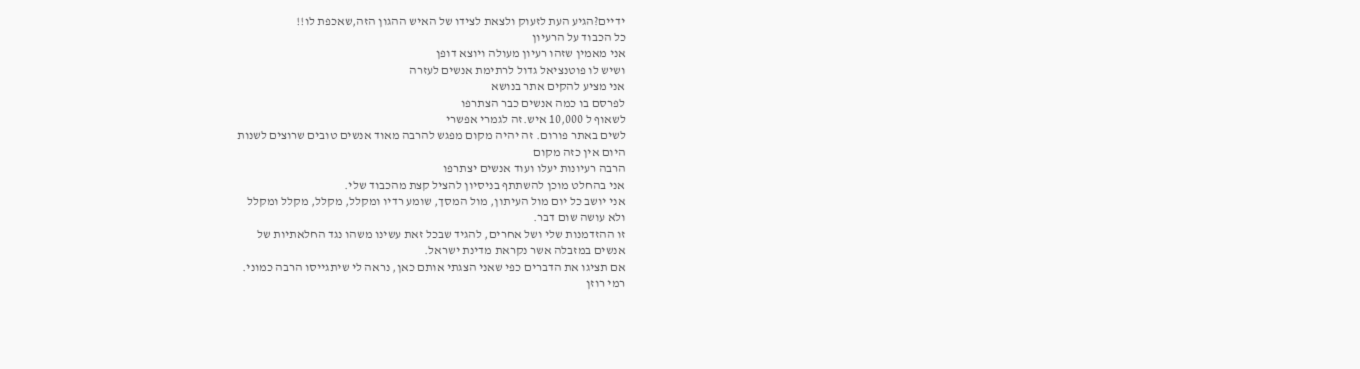ידיים?הגיע העת לזעוק ולצאת לצידו של האיש ההגון הזה,שאכפת לו!!
כל הכבוד על הרעיון
אני מאמין שזהו רעיון מעולה ויוצא דופן
ושיש לו פוטנציאל גדול לרתימת אנשים לעזרה
אני מציע להקים אתר בנושא
לפרסם בו כמה אנשים כבר הצתרפו
לשאוף ל 10,000 איש.זה לגמרי אפשרי
לשים באתר פורום. זה יהיה מקום מפגש להרבה מאוד אנשים טובים שרוצים לשנות
היום אין כזה מקום
הרבה רעיונות יעלו ועוד אנשים יצתרפו
אני בהחלט מוכן להשתתף בניסיון להציל קצת מהכבוד שלי.
אני יושב כל יום מול העיתון, מול המסך, שומע רדיו ומקלל, מקלל, מקלל ומקלל
ולא עושה שום דבר.
זו ההזדמנות שלי ושל אחרים, להגיד שבכל זאת עשינו משהו נגד החלאתיות של
אנשים במזבלה אשר נקראת מדינת ישראל.
אם תציגו את הדברים כפי שאני הצגתי אותם כאן, נראה לי שיתגייסו הרבה כמוני.
רמי רוזן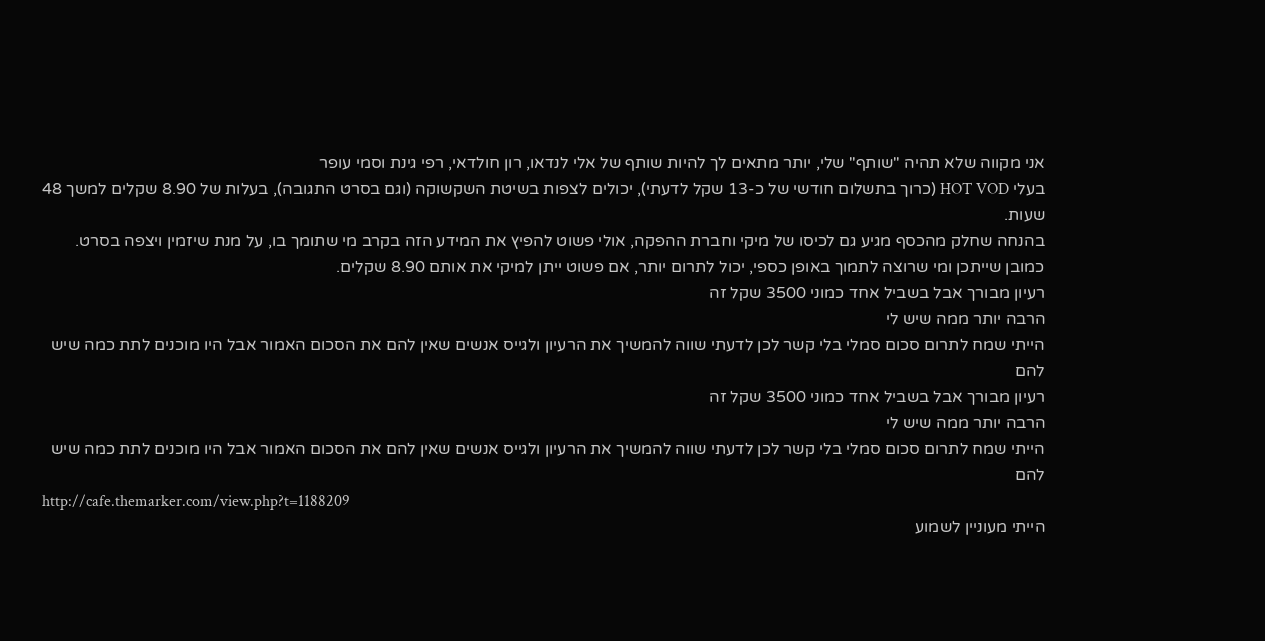אני מקווה שלא תהיה "שותף" שלי, יותר מתאים לך להיות שותף של אלי לנדאו, רון חולדאי, רפי גינת וסמי עופר
בעלי HOT VOD (כרוך בתשלום חודשי של כ-13 שקל לדעתי), יכולים לצפות בשיטת השקשוקה (וגם בסרט התגובה), בעלות של 8.90 שקלים למשך 48 שעות.
בהנחה שחלק מהכסף מגיע גם לכיסו של מיקי וחברת ההפקה, אולי פשוט להפיץ את המידע הזה בקרב מי שתומך בו, על מנת שיזמין ויצפה בסרט.
כמובן שייתכן ומי שרוצה לתמוך באופן כספי, יכול לתרום יותר, אם פשוט ייתן למיקי את אותם 8.90 שקלים.
רעיון מבורך אבל בשביל אחד כמוני 3500 שקל זה
הרבה יותר ממה שיש לי
הייתי שמח לתרום סכום סמלי בלי קשר לכן לדעתי שווה להמשיך את הרעיון ולגייס אנשים שאין להם את הסכום האמור אבל היו מוכנים לתת כמה שיש להם
רעיון מבורך אבל בשביל אחד כמוני 3500 שקל זה
הרבה יותר ממה שיש לי
הייתי שמח לתרום סכום סמלי בלי קשר לכן לדעתי שווה להמשיך את הרעיון ולגייס אנשים שאין להם את הסכום האמור אבל היו מוכנים לתת כמה שיש להם
http://cafe.themarker.com/view.php?t=1188209
הייתי מעוניין לשמוע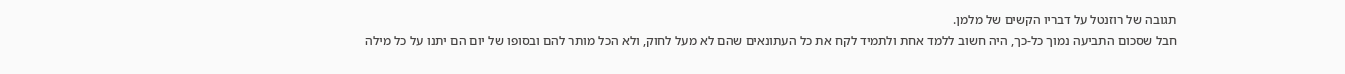תגובה של רוזנטל על דבריו הקשים של מלמן.
חבל שסכום התביעה נמוך כל-כך, היה חשוב ללמד אחת ולתמיד לקח את כל העתונאים שהם לא מעל לחוק, ולא הכל מותר להם ובסופו של יום הם יתנו על כל מילה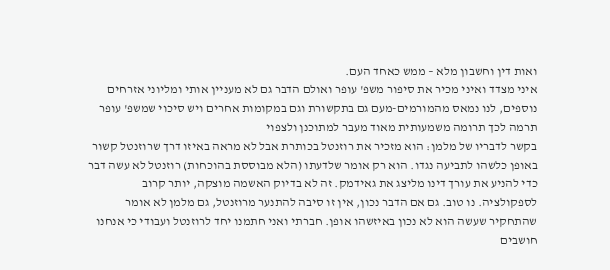ואות דין וחשבון מלא – ממש כאחד העם.
איני מצדד ואיני מכיר את סיפור משפ' עופר ואולם הדבר גם לא מעניין אותי ומליוני אזרחים נוספים, לנו נמאס מהמורמים-מעם גם בתקשורת וגם במקומות אחרים ויש סיכוי שמשפ' עופר תרמה לכך תרומה משמעותית מאוד מעבר למתוכנן ולצפוי
בקשר לדבריו של מלמן: הוא מזכיר את רוזנטל בכותרת אבל לא מראה באיזו דרך שרוזנטל קשור באופן כלשהו לתביעה נגדו. הוא רק אומר שלדעתו (הלא מבוססת בהוכחות) רוזנטל לא עשה דבר כדי להניע את עורך דינו מליצג את גאידמק. זה לא בדיוק האשמה מוצקה, יותר קרוב לספקולציה. נו טוב. גם אם הדבר נכון, אין זו סיבה להתנער מרוזנטל, גם מלמן לא אומר שהתחקיר שעשה הוא לא נכון באיזשהו אופן. חברתי ואני חתמנו יחד לרוזנטל ועבודי כי אנחנו חושבים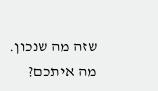שזה מה שנכון. מה איתכם?